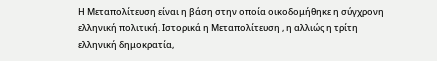Η Μεταπολίτευση είναι η βάση στην οποία οικοδομήθηκε η σύγχρονη ελληνική πολιτική. Ιστορικά η Μεταπολίτευση , η αλλιώς η τρίτη ελληνική δημοκρατία,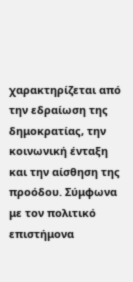χαρακτηρίζεται από την εδραίωση της δημοκρατίας, την κοινωνική ένταξη και την αίσθηση της προόδου. Σύμφωνα με τον πολιτικό επιστήμονα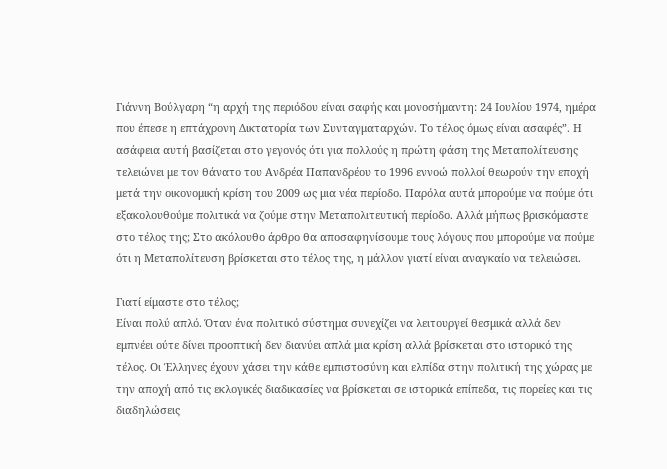Γιάννη Βούλγαρη “η αρχή της περιόδου είναι σαφής και μονοσήμαντη: 24 Ιουλίου 1974, ημέρα που έπεσε η επτάχρονη Δικτατορία των Συνταγματαρχών. Το τέλος όμως είναι ασαφές”. Η ασάφεια αυτή βασίζεται στο γεγονός ότι για πολλούς η πρώτη φάση της Μεταπολίτευσης τελειώνει με τον θάνατο του Ανδρέα Παπανδρέου το 1996 εννοώ πολλοί θεωρούν την εποχή μετά την οικονομική κρίση του 2009 ως μια νέα περίοδο. Παρόλα αυτά μπορούμε να πούμε ότι εξακολουθούμε πολιτικά να ζούμε στην Μεταπολιτευτική περίοδο. Αλλά μήπως βρισκόμαστε στο τέλος της; Στο ακόλουθο άρθρο θα αποσαφηνίσουμε τους λόγους που μπορούμε να πούμε ότι η Μεταπολίτευση βρίσκεται στο τέλος της, η μάλλον γιατί είναι αναγκαίο να τελειώσει.

Γιατί είμαστε στο τέλος;
Είναι πολύ απλό. Όταν ένα πολιτικό σύστημα συνεχίζει να λειτουργεί θεσμικά αλλά δεν εμπνέει ούτε δίνει προοπτική δεν διανύει απλά μια κρίση αλλά βρίσκεται στο ιστορικό της τέλος. Οι Έλληνες έχουν χάσει την κάθε εμπιστοσύνη και ελπίδα στην πολιτική της χώρας με την αποχή από τις εκλογικές διαδικασίες να βρίσκεται σε ιστορικά επίπεδα, τις πορείες και τις διαδηλώσεις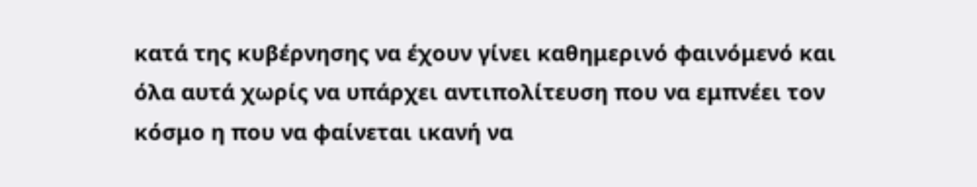κατά της κυβέρνησης να έχουν γίνει καθημερινό φαινόμενό και όλα αυτά χωρίς να υπάρχει αντιπολίτευση που να εμπνέει τον κόσμο η που να φαίνεται ικανή να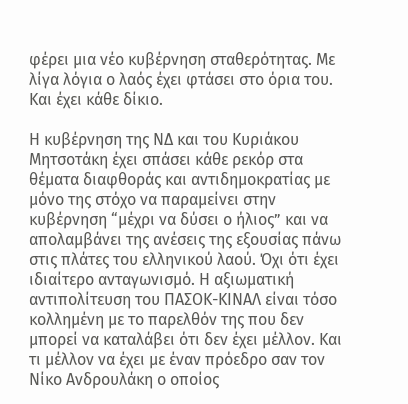φέρει μια νέο κυβέρνηση σταθερότητας. Με λίγα λόγια ο λαός έχει φτάσει στο όρια του. Και έχει κάθε δίκιο.

Η κυβέρνηση της ΝΔ και του Κυριάκου Μητσοτάκη έχει σπάσει κάθε ρεκόρ στα θέματα διαφθοράς και αντιδημοκρατίας με μόνο της στόχο να παραμείνει στην κυβέρνηση “μέχρι να δύσει ο ήλιος” και να απολαμβάνει της ανέσεις της εξουσίας πάνω στις πλάτες του ελληνικού λαού. Όχι ότι έχει ιδιαίτερο ανταγωνισμό. Η αξιωματική αντιπολίτευση του ΠΑΣΟΚ-ΚΙΝΑΛ είναι τόσο κολλημένη με το παρελθόν της που δεν μπορεί να καταλάβει ότι δεν έχει μέλλον. Και τι μέλλον να έχει με έναν πρόεδρο σαν τον Νίκο Ανδρουλάκη ο οποίος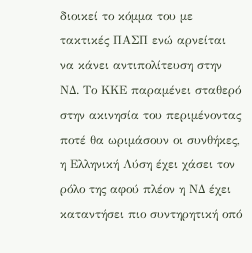διοικεί το κόμμα του με τακτικές ΠΑΣΠ ενώ αρνείται να κάνει αντιπολίτευση στην ΝΔ. Το ΚΚΕ παραμένει σταθερό στην ακινησία του περιμένοντας ποτέ θα ωριμάσουν οι συνθήκες, η Ελληνική Λύση έχει χάσει τον ρόλο της αφού πλέον η ΝΔ έχει καταντήσει πιο συντηρητική οπό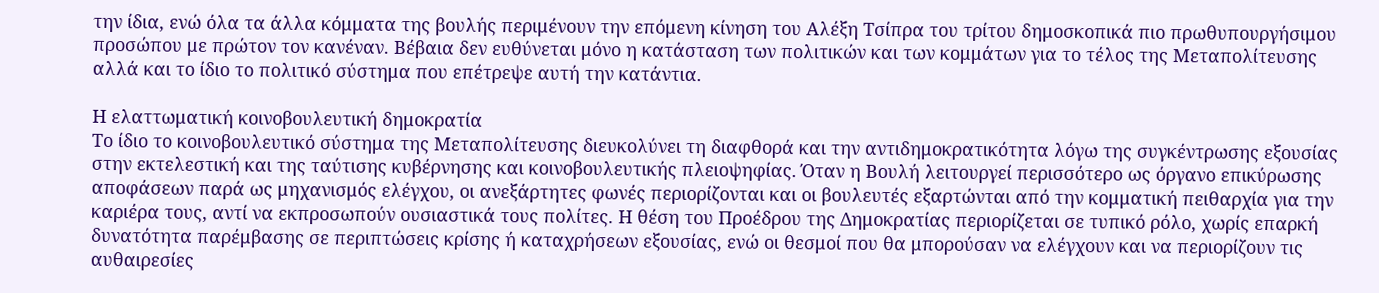την ίδια, ενώ όλα τα άλλα κόμματα της βουλής περιμένουν την επόμενη κίνηση του Αλέξη Τσίπρα του τρίτου δημοσκοπικά πιο πρωθυπουργήσιμου προσώπου με πρώτον τον κανέναν. Βέβαια δεν ευθύνεται μόνο η κατάσταση των πολιτικών και των κομμάτων για το τέλος της Μεταπολίτευσης αλλά και το ίδιο το πολιτικό σύστημα που επέτρεψε αυτή την κατάντια.

Η ελαττωματική κοινοβουλευτική δημοκρατία
Το ίδιο το κοινοβουλευτικό σύστημα της Μεταπολίτευσης διευκολύνει τη διαφθορά και την αντιδημοκρατικότητα λόγω της συγκέντρωσης εξουσίας στην εκτελεστική και της ταύτισης κυβέρνησης και κοινοβουλευτικής πλειοψηφίας. Όταν η Βουλή λειτουργεί περισσότερο ως όργανο επικύρωσης αποφάσεων παρά ως μηχανισμός ελέγχου, οι ανεξάρτητες φωνές περιορίζονται και οι βουλευτές εξαρτώνται από την κομματική πειθαρχία για την καριέρα τους, αντί να εκπροσωπούν ουσιαστικά τους πολίτες. Η θέση του Προέδρου της Δημοκρατίας περιορίζεται σε τυπικό ρόλο, χωρίς επαρκή δυνατότητα παρέμβασης σε περιπτώσεις κρίσης ή καταχρήσεων εξουσίας, ενώ οι θεσμοί που θα μπορούσαν να ελέγχουν και να περιορίζουν τις αυθαιρεσίες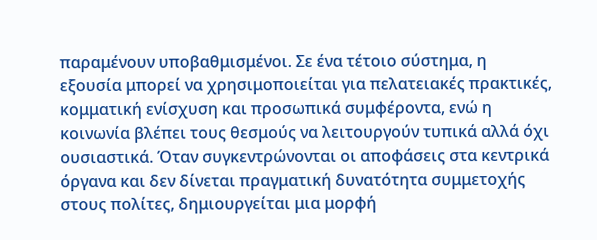παραμένουν υποβαθμισμένοι. Σε ένα τέτοιο σύστημα, η εξουσία μπορεί να χρησιμοποιείται για πελατειακές πρακτικές, κομματική ενίσχυση και προσωπικά συμφέροντα, ενώ η κοινωνία βλέπει τους θεσμούς να λειτουργούν τυπικά αλλά όχι ουσιαστικά. Όταν συγκεντρώνονται οι αποφάσεις στα κεντρικά όργανα και δεν δίνεται πραγματική δυνατότητα συμμετοχής στους πολίτες, δημιουργείται μια μορφή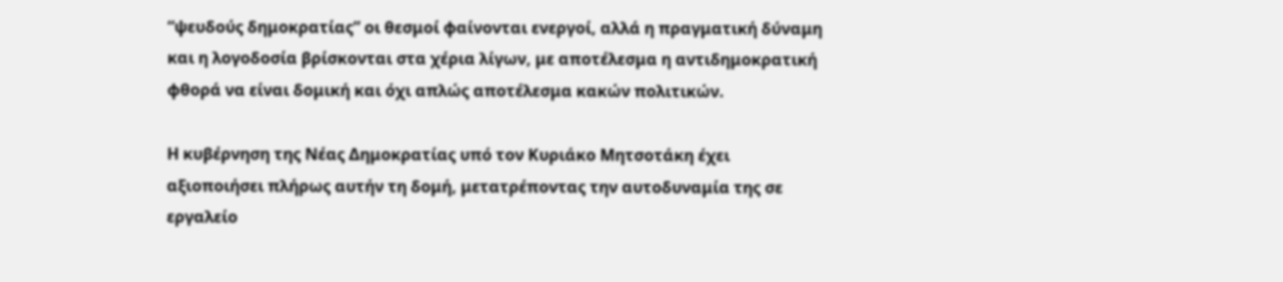“ψευδούς δημοκρατίας” οι θεσμοί φαίνονται ενεργοί, αλλά η πραγματική δύναμη και η λογοδοσία βρίσκονται στα χέρια λίγων, με αποτέλεσμα η αντιδημοκρατική φθορά να είναι δομική και όχι απλώς αποτέλεσμα κακών πολιτικών.

Η κυβέρνηση της Νέας Δημοκρατίας υπό τον Κυριάκο Μητσοτάκη έχει αξιοποιήσει πλήρως αυτήν τη δομή, μετατρέποντας την αυτοδυναμία της σε εργαλείο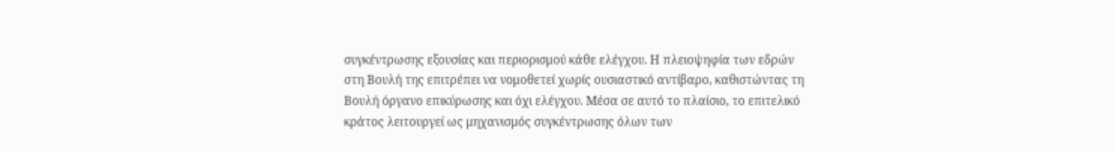συγκέντρωσης εξουσίας και περιορισμού κάθε ελέγχου. Η πλειοψηφία των εδρών στη Βουλή της επιτρέπει να νομοθετεί χωρίς ουσιαστικό αντίβαρο, καθιστώντας τη Βουλή όργανο επικύρωσης και όχι ελέγχου. Μέσα σε αυτό το πλαίσιο, το επιτελικό κράτος λειτουργεί ως μηχανισμός συγκέντρωσης όλων των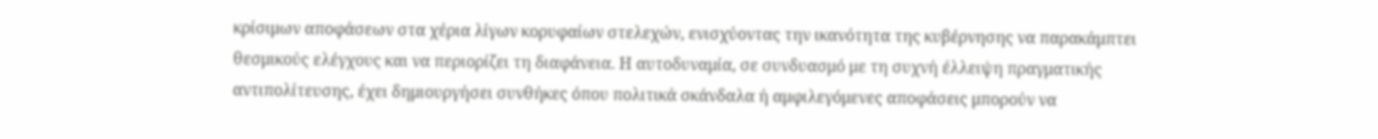κρίσιμων αποφάσεων στα χέρια λίγων κορυφαίων στελεχών, ενισχύοντας την ικανότητα της κυβέρνησης να παρακάμπτει θεσμικούς ελέγχους και να περιορίζει τη διαφάνεια. Η αυτοδυναμία, σε συνδυασμό με τη συχνή έλλειψη πραγματικής αντιπολίτευσης, έχει δημιουργήσει συνθήκες όπου πολιτικά σκάνδαλα ή αμφιλεγόμενες αποφάσεις μπορούν να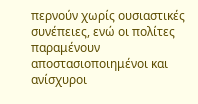περνούν χωρίς ουσιαστικές συνέπειες, ενώ οι πολίτες παραμένουν αποστασιοποιημένοι και ανίσχυροι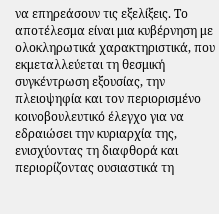να επηρεάσουν τις εξελίξεις. Το αποτέλεσμα είναι μια κυβέρνηση με ολοκληρωτικά χαρακτηριστικά, που εκμεταλλεύεται τη θεσμική συγκέντρωση εξουσίας, την πλειοψηφία και τον περιορισμένο κοινοβουλευτικό έλεγχο για να εδραιώσει την κυριαρχία της, ενισχύοντας τη διαφθορά και περιορίζοντας ουσιαστικά τη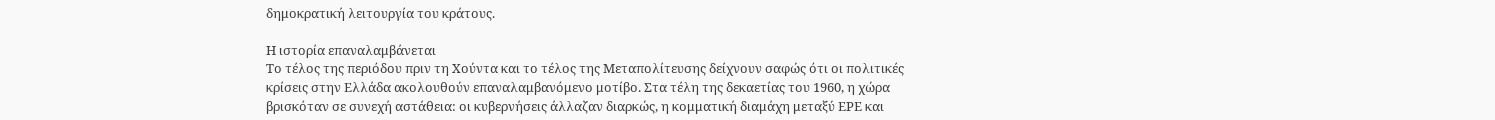δημοκρατική λειτουργία του κράτους.

Η ιστορία επαναλαμβάνεται
Το τέλος της περιόδου πριν τη Χούντα και το τέλος της Μεταπολίτευσης δείχνουν σαφώς ότι οι πολιτικές κρίσεις στην Ελλάδα ακολουθούν επαναλαμβανόμενο μοτίβο. Στα τέλη της δεκαετίας του 1960, η χώρα βρισκόταν σε συνεχή αστάθεια: οι κυβερνήσεις άλλαζαν διαρκώς, η κομματική διαμάχη μεταξύ ΕΡΕ και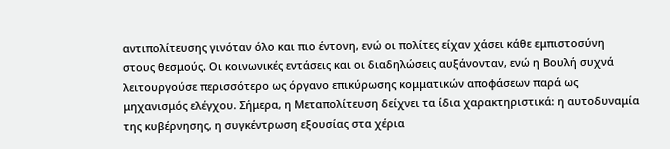αντιπολίτευσης γινόταν όλο και πιο έντονη, ενώ οι πολίτες είχαν χάσει κάθε εμπιστοσύνη στους θεσμούς. Οι κοινωνικές εντάσεις και οι διαδηλώσεις αυξάνονταν, ενώ η Βουλή συχνά λειτουργούσε περισσότερο ως όργανο επικύρωσης κομματικών αποφάσεων παρά ως μηχανισμός ελέγχου. Σήμερα, η Μεταπολίτευση δείχνει τα ίδια χαρακτηριστικά: η αυτοδυναμία της κυβέρνησης, η συγκέντρωση εξουσίας στα χέρια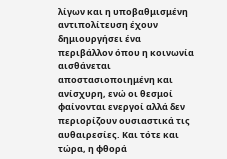λίγων και η υποβαθμισμένη αντιπολίτευση έχουν δημιουργήσει ένα περιβάλλον όπου η κοινωνία αισθάνεται αποστασιοποιημένη και ανίσχυρη, ενώ οι θεσμοί φαίνονται ενεργοί αλλά δεν περιορίζουν ουσιαστικά τις αυθαιρεσίες. Και τότε και τώρα, η φθορά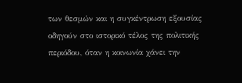των θεσμών και η συγκέντρωση εξουσίας οδηγούν στο ιστορικό τέλος της πολιτικής περιόδου, όταν η κοινωνία χάνει την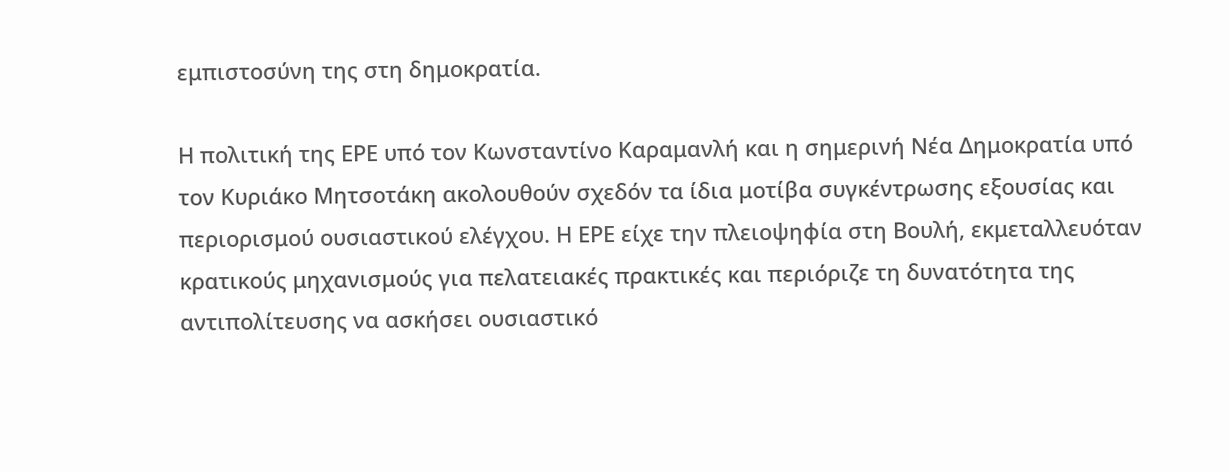εμπιστοσύνη της στη δημοκρατία.

Η πολιτική της ΕΡΕ υπό τον Κωνσταντίνο Καραμανλή και η σημερινή Νέα Δημοκρατία υπό τον Κυριάκο Μητσοτάκη ακολουθούν σχεδόν τα ίδια μοτίβα συγκέντρωσης εξουσίας και περιορισμού ουσιαστικού ελέγχου. Η ΕΡΕ είχε την πλειοψηφία στη Βουλή, εκμεταλλευόταν κρατικούς μηχανισμούς για πελατειακές πρακτικές και περιόριζε τη δυνατότητα της αντιπολίτευσης να ασκήσει ουσιαστικό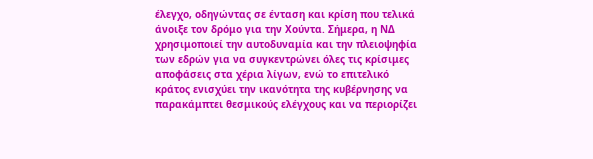έλεγχο, οδηγώντας σε ένταση και κρίση που τελικά άνοιξε τον δρόμο για την Χούντα. Σήμερα, η ΝΔ χρησιμοποιεί την αυτοδυναμία και την πλειοψηφία των εδρών για να συγκεντρώνει όλες τις κρίσιμες αποφάσεις στα χέρια λίγων, ενώ το επιτελικό κράτος ενισχύει την ικανότητα της κυβέρνησης να παρακάμπτει θεσμικούς ελέγχους και να περιορίζει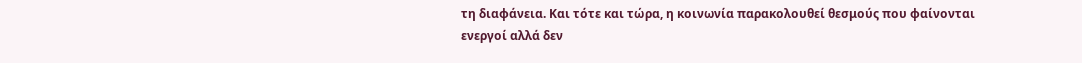τη διαφάνεια. Και τότε και τώρα, η κοινωνία παρακολουθεί θεσμούς που φαίνονται ενεργοί αλλά δεν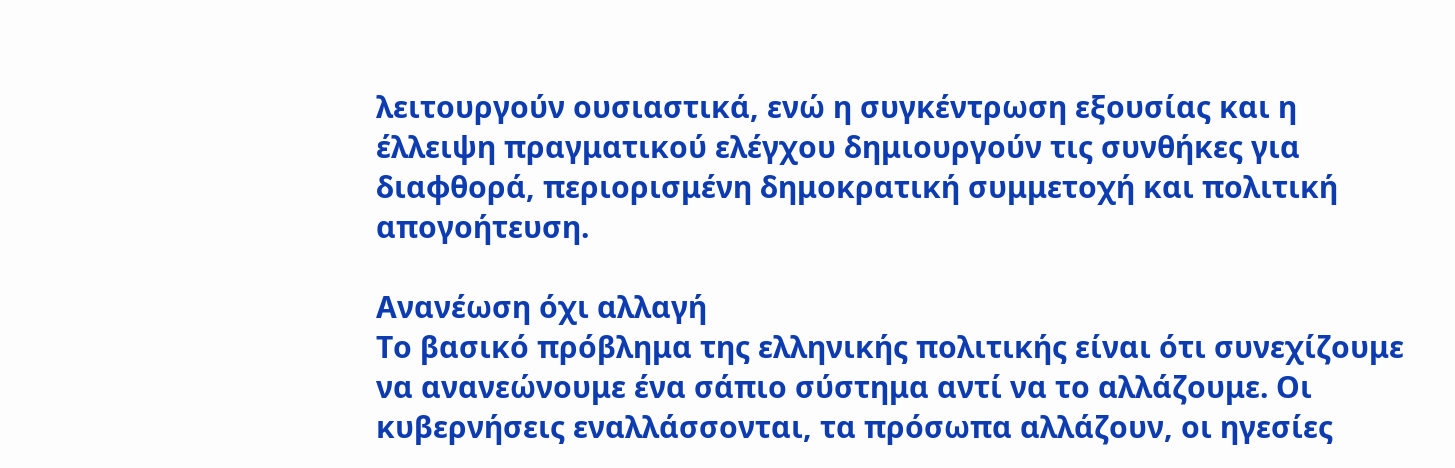λειτουργούν ουσιαστικά, ενώ η συγκέντρωση εξουσίας και η έλλειψη πραγματικού ελέγχου δημιουργούν τις συνθήκες για διαφθορά, περιορισμένη δημοκρατική συμμετοχή και πολιτική απογοήτευση.

Ανανέωση όχι αλλαγή
Το βασικό πρόβλημα της ελληνικής πολιτικής είναι ότι συνεχίζουμε να ανανεώνουμε ένα σάπιο σύστημα αντί να το αλλάζουμε. Οι κυβερνήσεις εναλλάσσονται, τα πρόσωπα αλλάζουν, οι ηγεσίες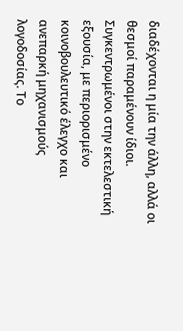διαδέχονται η μία την άλλη, αλλά οι θεσμοί παραμένουν ίδιοι. Συγκεντρωμένοι στην εκτελεστική εξουσία, με περιορισμένο κοινοβουλευτικό έλεγχο και ανεπαρκή μηχανισμούς λογοδοσίας. Το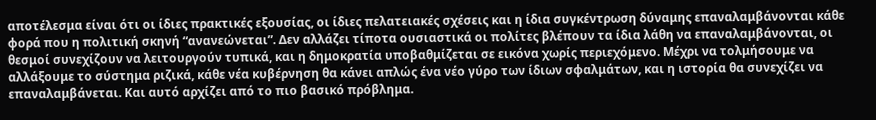αποτέλεσμα είναι ότι οι ίδιες πρακτικές εξουσίας, οι ίδιες πελατειακές σχέσεις και η ίδια συγκέντρωση δύναμης επαναλαμβάνονται κάθε φορά που η πολιτική σκηνή “ανανεώνεται”. Δεν αλλάζει τίποτα ουσιαστικά οι πολίτες βλέπουν τα ίδια λάθη να επαναλαμβάνονται, οι θεσμοί συνεχίζουν να λειτουργούν τυπικά, και η δημοκρατία υποβαθμίζεται σε εικόνα χωρίς περιεχόμενο. Μέχρι να τολμήσουμε να αλλάξουμε το σύστημα ριζικά, κάθε νέα κυβέρνηση θα κάνει απλώς ένα νέο γύρο των ίδιων σφαλμάτων, και η ιστορία θα συνεχίζει να επαναλαμβάνεται. Και αυτό αρχίζει από το πιο βασικό πρόβλημα.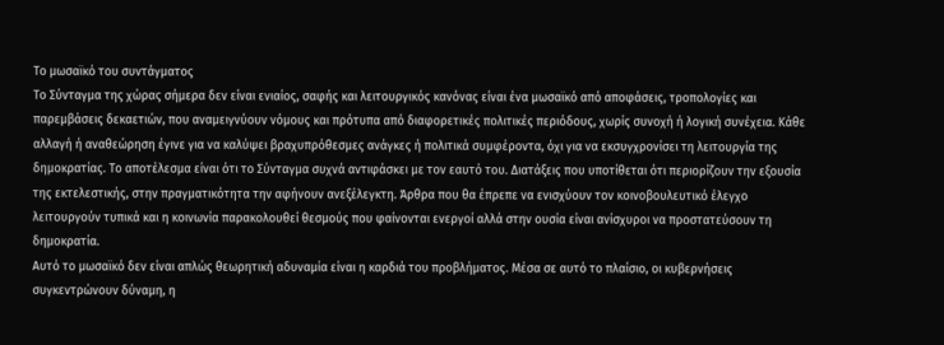Το μωσαϊκό του συντάγματος
Το Σύνταγμα της χώρας σήμερα δεν είναι ενιαίος, σαφής και λειτουργικός κανόνας είναι ένα μωσαϊκό από αποφάσεις, τροπολογίες και παρεμβάσεις δεκαετιών, που αναμειγνύουν νόμους και πρότυπα από διαφορετικές πολιτικές περιόδους, χωρίς συνοχή ή λογική συνέχεια. Κάθε αλλαγή ή αναθεώρηση έγινε για να καλύψει βραχυπρόθεσμες ανάγκες ή πολιτικά συμφέροντα, όχι για να εκσυγχρονίσει τη λειτουργία της δημοκρατίας. Το αποτέλεσμα είναι ότι το Σύνταγμα συχνά αντιφάσκει με τον εαυτό του. Διατάξεις που υποτίθεται ότι περιορίζουν την εξουσία της εκτελεστικής, στην πραγματικότητα την αφήνουν ανεξέλεγκτη. Άρθρα που θα έπρεπε να ενισχύουν τον κοινοβουλευτικό έλεγχο λειτουργούν τυπικά και η κοινωνία παρακολουθεί θεσμούς που φαίνονται ενεργοί αλλά στην ουσία είναι ανίσχυροι να προστατεύσουν τη δημοκρατία.
Αυτό το μωσαϊκό δεν είναι απλώς θεωρητική αδυναμία είναι η καρδιά του προβλήματος. Μέσα σε αυτό το πλαίσιο, οι κυβερνήσεις συγκεντρώνουν δύναμη, η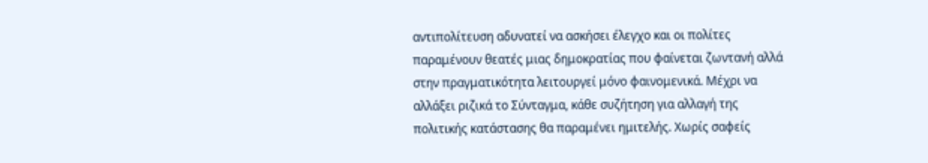αντιπολίτευση αδυνατεί να ασκήσει έλεγχο και οι πολίτες παραμένουν θεατές μιας δημοκρατίας που φαίνεται ζωντανή αλλά στην πραγματικότητα λειτουργεί μόνο φαινομενικά. Μέχρι να αλλάξει ριζικά το Σύνταγμα, κάθε συζήτηση για αλλαγή της πολιτικής κατάστασης θα παραμένει ημιτελής. Χωρίς σαφείς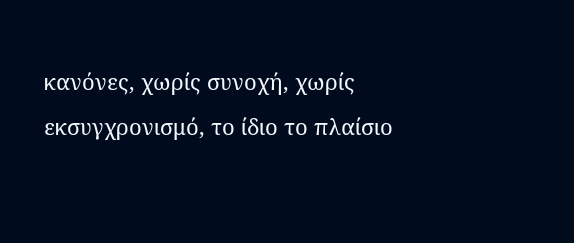κανόνες, χωρίς συνοχή, χωρίς εκσυγχρονισμό, το ίδιο το πλαίσιο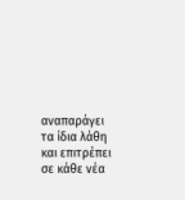αναπαράγει τα ίδια λάθη και επιτρέπει σε κάθε νέα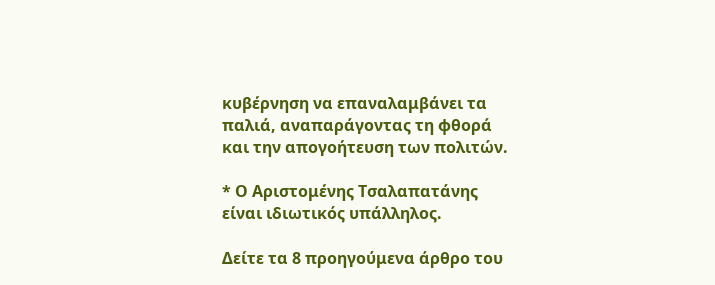κυβέρνηση να επαναλαμβάνει τα παλιά, αναπαράγοντας τη φθορά και την απογοήτευση των πολιτών.

* Ο Αριστομένης Τσαλαπατάνης είναι ιδιωτικός υπάλληλος.

Δείτε τα 8 προηγούμενα άρθρο του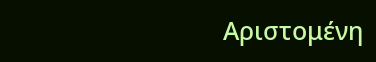Αριστομένη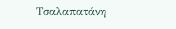Τσαλαπατάνη